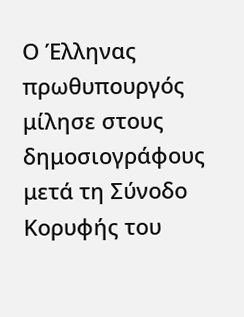Ο Έλληνας πρωθυπουργός μίλησε στους δημοσιογράφους μετά τη Σύνοδο Κορυφής του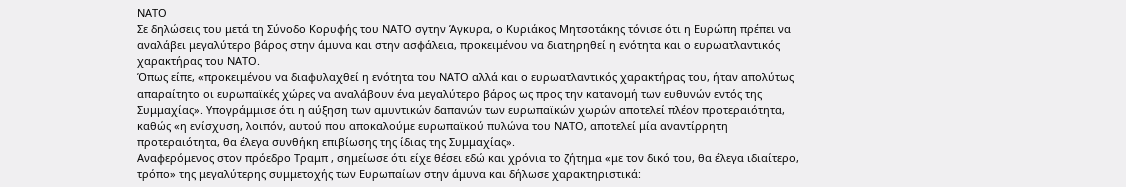ΝΑΤΟ
Σε δηλώσεις του μετά τη Σύνοδο Κορυφής του ΝΑΤΟ σγτην Άγκυρα, ο Κυριάκος Μητσοτάκης τόνισε ότι η Ευρώπη πρέπει να αναλάβει μεγαλύτερο βάρος στην άμυνα και στην ασφάλεια, προκειμένου να διατηρηθεί η ενότητα και ο ευρωατλαντικός χαρακτήρας του ΝΑΤΟ.
Όπως είπε, «προκειμένου να διαφυλαχθεί η ενότητα του ΝΑΤΟ αλλά και ο ευρωατλαντικός χαρακτήρας του, ήταν απολύτως απαραίτητο οι ευρωπαϊκές χώρες να αναλάβουν ένα μεγαλύτερο βάρος ως προς την κατανομή των ευθυνών εντός της Συμμαχίας». Υπογράμμισε ότι η αύξηση των αμυντικών δαπανών των ευρωπαϊκών χωρών αποτελεί πλέον προτεραιότητα, καθώς «η ενίσχυση, λοιπόν, αυτού που αποκαλούμε ευρωπαϊκού πυλώνα του ΝΑΤΟ, αποτελεί μία αναντίρρητη προτεραιότητα, θα έλεγα συνθήκη επιβίωσης της ίδιας της Συμμαχίας».
Αναφερόμενος στον πρόεδρο Τραμπ , σημείωσε ότι είχε θέσει εδώ και χρόνια το ζήτημα «με τον δικό του, θα έλεγα ιδιαίτερο, τρόπο» της μεγαλύτερης συμμετοχής των Ευρωπαίων στην άμυνα και δήλωσε χαρακτηριστικά: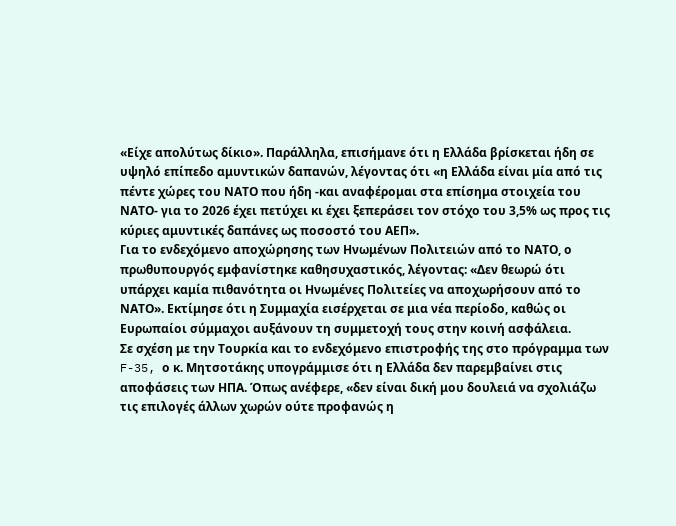«Είχε απολύτως δίκιο». Παράλληλα, επισήμανε ότι η Ελλάδα βρίσκεται ήδη σε υψηλό επίπεδο αμυντικών δαπανών, λέγοντας ότι «η Ελλάδα είναι μία από τις πέντε χώρες του ΝΑΤΟ που ήδη -και αναφέρομαι στα επίσημα στοιχεία του ΝΑΤΟ- για το 2026 έχει πετύχει κι έχει ξεπεράσει τον στόχο του 3,5% ως προς τις κύριες αμυντικές δαπάνες ως ποσοστό του ΑΕΠ».
Για το ενδεχόμενο αποχώρησης των Ηνωμένων Πολιτειών από το ΝΑΤΟ, ο πρωθυπουργός εμφανίστηκε καθησυχαστικός, λέγοντας: «Δεν θεωρώ ότι υπάρχει καμία πιθανότητα οι Ηνωμένες Πολιτείες να αποχωρήσουν από το ΝΑΤΟ». Εκτίμησε ότι η Συμμαχία εισέρχεται σε μια νέα περίοδο, καθώς οι Ευρωπαίοι σύμμαχοι αυξάνουν τη συμμετοχή τους στην κοινή ασφάλεια.
Σε σχέση με την Τουρκία και το ενδεχόμενο επιστροφής της στο πρόγραμμα των F-35, ο κ. Μητσοτάκης υπογράμμισε ότι η Ελλάδα δεν παρεμβαίνει στις αποφάσεις των ΗΠΑ. Όπως ανέφερε, «δεν είναι δική μου δουλειά να σχολιάζω τις επιλογές άλλων χωρών ούτε προφανώς η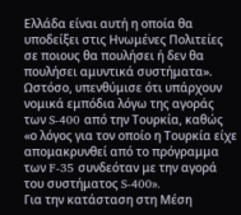Ελλάδα είναι αυτή η οποία θα υποδείξει στις Ηνωμένες Πολιτείες σε ποιους θα πουλήσει ή δεν θα πουλήσει αμυντικά συστήματα». Ωστόσο, υπενθύμισε ότι υπάρχουν νομικά εμπόδια λόγω της αγοράς των S-400 από την Τουρκία, καθώς «ο λόγος για τον οποίο η Τουρκία είχε απομακρυνθεί από το πρόγραμμα των F-35 συνδεόταν με την αγορά του συστήματος S-400».
Για την κατάσταση στη Μέση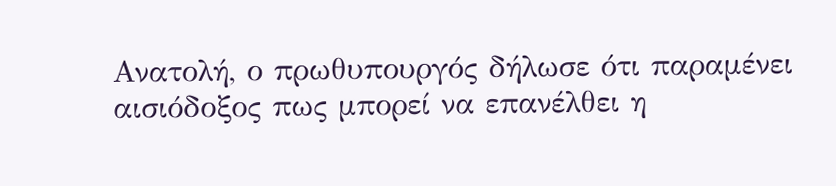Ανατολή, ο πρωθυπουργός δήλωσε ότι παραμένει αισιόδοξος πως μπορεί να επανέλθει η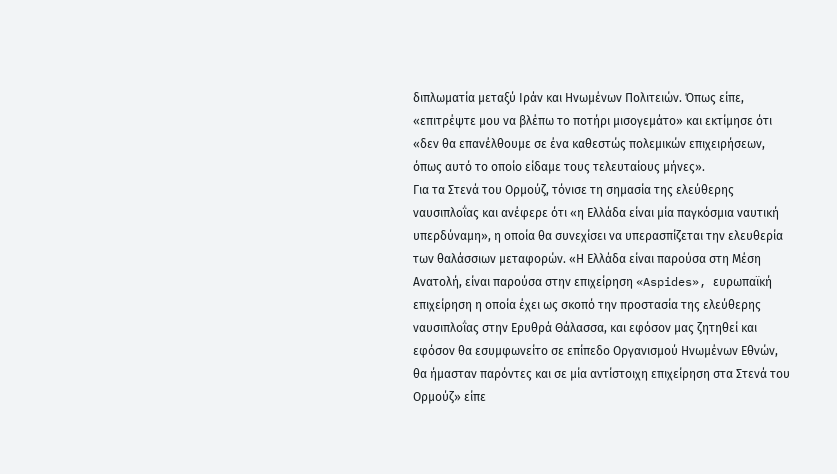διπλωματία μεταξύ Ιράν και Ηνωμένων Πολιτειών. Όπως είπε, «επιτρέψτε μου να βλέπω το ποτήρι μισογεμάτο» και εκτίμησε ότι «δεν θα επανέλθουμε σε ένα καθεστώς πολεμικών επιχειρήσεων, όπως αυτό το οποίο είδαμε τους τελευταίους μήνες».
Για τα Στενά του Ορμούζ, τόνισε τη σημασία της ελεύθερης ναυσιπλοΐας και ανέφερε ότι «η Ελλάδα είναι μία παγκόσμια ναυτική υπερδύναμη», η οποία θα συνεχίσει να υπερασπίζεται την ελευθερία των θαλάσσιων μεταφορών. «Η Ελλάδα είναι παρούσα στη Μέση Ανατολή, είναι παρούσα στην επιχείρηση «Aspides», ευρωπαϊκή επιχείρηση η οποία έχει ως σκοπό την προστασία της ελεύθερης ναυσιπλοΐας στην Ερυθρά Θάλασσα, και εφόσον μας ζητηθεί και εφόσον θα εσυμφωνείτο σε επίπεδο Οργανισμού Ηνωμένων Εθνών, θα ήμασταν παρόντες και σε μία αντίστοιχη επιχείρηση στα Στενά του Ορμούζ» είπε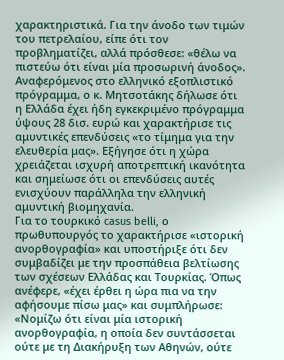χαρακτηριστικά. Για την άνοδο των τιμών του πετρελαίου, είπε ότι τον προβληματίζει, αλλά πρόσθεσε: «θέλω να πιστεύω ότι είναι μία προσωρινή άνοδος».
Αναφερόμενος στο ελληνικό εξοπλιστικό πρόγραμμα, ο κ. Μητσοτάκης δήλωσε ότι η Ελλάδα έχει ήδη εγκεκριμένο πρόγραμμα ύψους 28 δισ. ευρώ και χαρακτήρισε τις αμυντικές επενδύσεις «το τίμημα για την ελευθερία μας». Εξήγησε ότι η χώρα χρειάζεται ισχυρή αποτρεπτική ικανότητα και σημείωσε ότι οι επενδύσεις αυτές ενισχύουν παράλληλα την ελληνική αμυντική βιομηχανία.
Για το τουρκικό casus belli, ο πρωθυπουργός το χαρακτήρισε «ιστορική ανορθογραφία» και υποστήριξε ότι δεν συμβαδίζει με την προσπάθεια βελτίωσης των σχέσεων Ελλάδας και Τουρκίας. Όπως ανέφερε, «έχει έρθει η ώρα πια να την αφήσουμε πίσω μας» και συμπλήρωσε: «Νομίζω ότι είναι μία ιστορική ανορθογραφία, η οποία δεν συντάσσεται ούτε με τη Διακήρυξη των Αθηνών, ούτε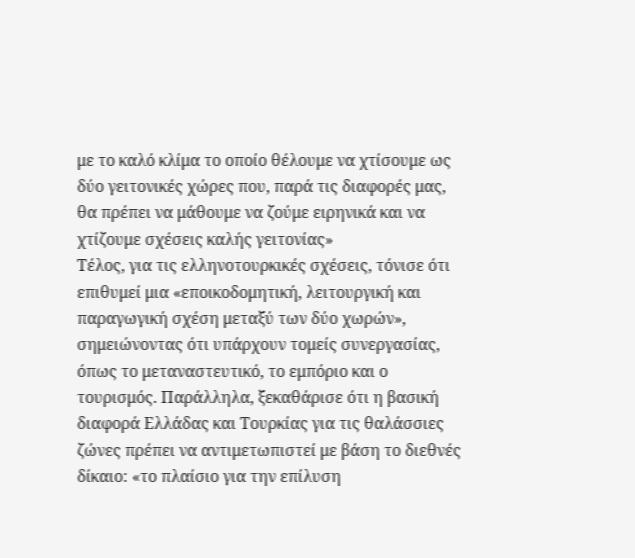με το καλό κλίμα το οποίο θέλουμε να χτίσουμε ως δύο γειτονικές χώρες που, παρά τις διαφορές μας, θα πρέπει να μάθουμε να ζούμε ειρηνικά και να χτίζουμε σχέσεις καλής γειτονίας»
Τέλος, για τις ελληνοτουρκικές σχέσεις, τόνισε ότι επιθυμεί μια «εποικοδομητική, λειτουργική και παραγωγική σχέση μεταξύ των δύο χωρών», σημειώνοντας ότι υπάρχουν τομείς συνεργασίας, όπως το μεταναστευτικό, το εμπόριο και ο τουρισμός. Παράλληλα, ξεκαθάρισε ότι η βασική διαφορά Ελλάδας και Τουρκίας για τις θαλάσσιες ζώνες πρέπει να αντιμετωπιστεί με βάση το διεθνές δίκαιο: «το πλαίσιο για την επίλυση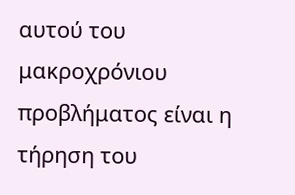αυτού του μακροχρόνιου προβλήματος είναι η τήρηση του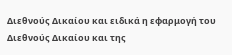Διεθνούς Δικαίου και ειδικά η εφαρμογή του Διεθνούς Δικαίου και της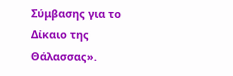Σύμβασης για το Δίκαιο της Θάλασσας».